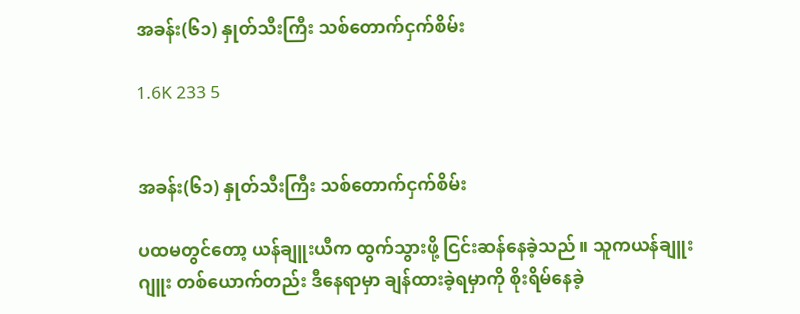အခန်း(၆၁) နှုတ်သီးကြီး သစ်တောက်ငှက်စိမ်း

1.6K 233 5


အခန်း(၆၁) နှုတ်သီးကြီး သစ်တောက်ငှက်စိမ်း

ပထမတွင်တော့ ယန်ချူးယီက ထွက်သွားဖို့ ငြင်းဆန်နေခဲ့သည်။ သူကယန်ချူးဂျူး တစ်ယောက်တည်း ဒီနေရာမှာ ချန်ထားခဲ့ရမှာကို စိုးရိမ်နေခဲ့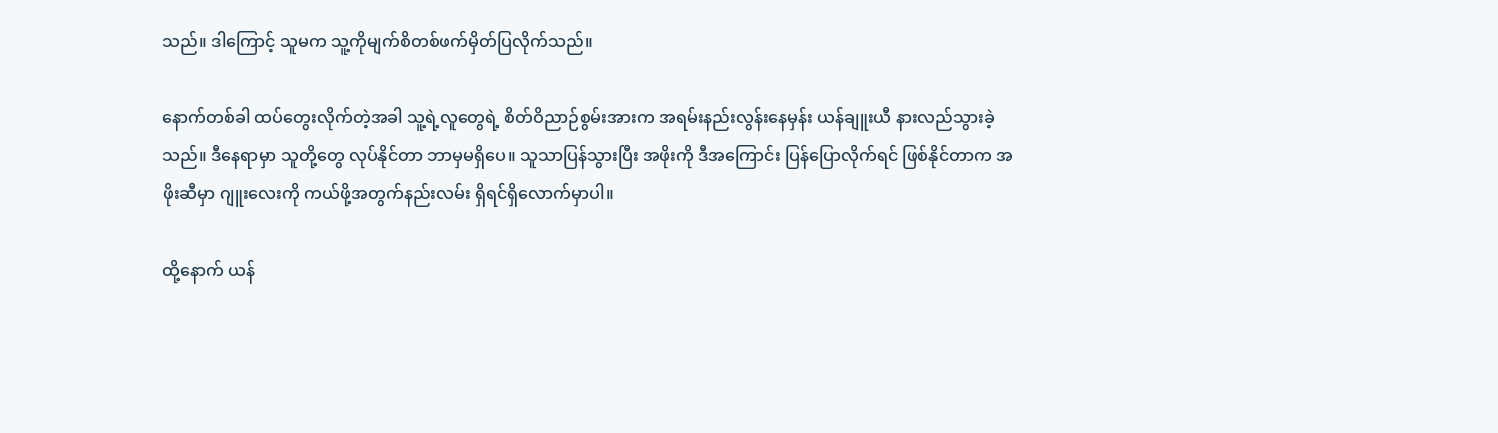သည်။ ဒါကြောင့် သူမက သူ့ကိုမျက်စိတစ်‌ဖက်မှိတ်ပြလိုက်သည်။

နောက်တစ်ခါ ထပ်တွေးလိုက်တဲ့အခါ သူ့ရဲ့လူတွေရဲ့ စိတ်ဝိညာဉ်စွမ်းအားက အရမ်းနည်းလွန်းနေမှန်း ယန်ချူးယီ နားလည်သွားခဲ့သည်။ ဒီနေရာမှာ သူတို့တွေ လုပ်နိုင်တာ ဘာမှမရှိပေ။ သူသာပြန်သွားပြီး အဖိုးကို ဒီအကြောင်း ပြန်ပြောလိုက်ရင် ဖြစ်နိုင်တာက အဖိုးဆီမှာ ဂျူးလေးကို ကယ်ဖို့အတွက်နည်းလမ်း ရှိရင်ရှိလောက်မှာပါ။

ထို့နောက် ယန်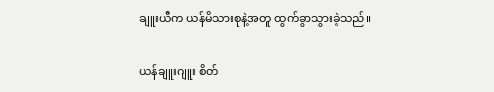ချူးယီက ယန်မိသားစုနဲ့အတူ ထွက်ခွာသွားခဲ့သည်။

ယန်ချူးဂျူး စိတ်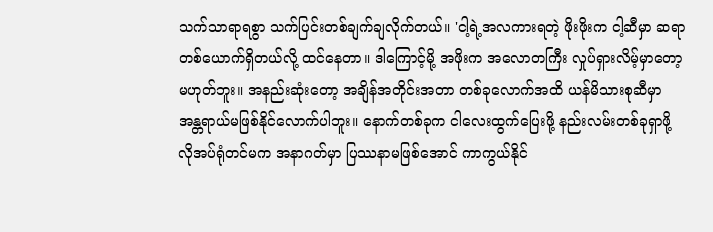သက်သာရာရစွာ သက်ပြင်းတစ်ချက်ချလိုက်တယ်။ 'ငါ့ရဲ့အလကားရတဲ့ ဖိုးဖိုးက ငါ့ဆီမှာ ဆရာတစ်ယောက်ရှိတယ်လို့ ထင်နေတာ။ ဒါကြောင့်မို့ အဖိုးက အလောတကြီး လှုပ်ရှားလိမ့်မှာတော့ မဟုတ်ဘူး။ အနည်းဆုံးတော့ အချိန်အတိုင်းအတာ တစ်ခုလောက်အထိ ယန်မိသားစုဆီမှာ အန္တရာယ်မဖြစ်နိုင်လောက်ပါဘူး။ နောက်တစ်ခုက ငါလေးထွက်ပြေးဖို့ နည်းလမ်းတစ်ခုရှာဖို့ လိုအပ်ရုံတင်မက အနာဂတ်မှာ ပြဿနာမဖြစ်အောင် ကာကွယ်နိုင်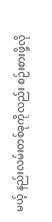မယ့် နည်းလမ်းတစ်ခုကိုလည်း စဉ်းစားဖို့လို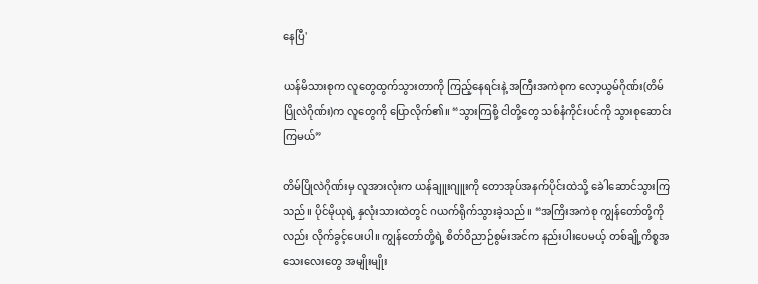နေပြီ'

ယန်မိသားစုက လူတွေထွက်သွားတာကို ကြည့်နေရင်းနဲ့ အကြီးအကဲစုက လော့ယွမ်ဂိုဏ်း(တိမ်ပြိုလဲဂိုဏ်း)က လူတွေကို ပြောလိုက်၏။ “သွားကြစို့ ငါတို့တွေ သစ်နံကိုင်းပင်ကို သွားစုဆောင်းကြမယ်”

တိမ်ပြိုလဲဂိုဏ်းမှ လူအားလုံးက ယန်ချူးဂျူးကို တောအုပ်အနက်ပိုင်းထဲသို့ ခေါဲဆောင်သွားကြသည်။ ပိုင်မိုယုရဲ့ နှလုံးသားထဲတွင် ဂယက်ရိုက်သွားခဲ့သည်။ “အကြိးအကဲစု ကျွန်တော်တို့ကိုလည်း လိုက်ခွင့်ပေးပါ။ ကျွန်တော်တို့ရဲ့ စိတ်ဝိညာဉ်စွမ်းအင်က နည်းပါးပေမယ့် တစ်ချို့ကိစ္စအသေးလေးတွေ အမျိုးမျိုး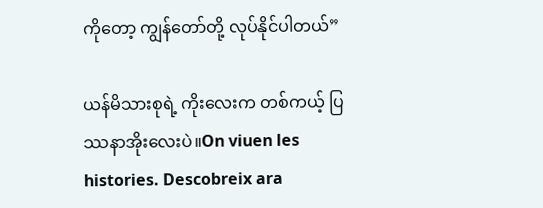ကိုတော့ ကျွန်တော်တို့ လုပ်နိုင်ပါတယ်”

ယန်မိသားစုရဲ့ ကိုးလေးက တစ်ကယ့် ပြဿနာအိုးလေးပဲ။On viuen les histories. Descobreix ara